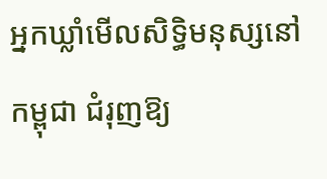អ្នកឃ្លាំមើលសិទ្ធិមនុស្សនៅកម្ពុជា ជំរុញឱ្យ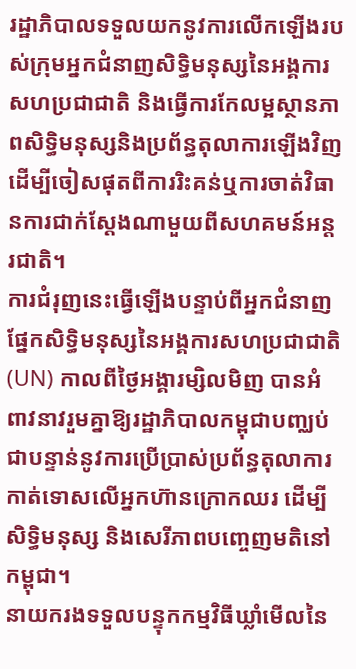រដ្ឋាភិបាលទទួលយកនូវការលើកឡើងរបស់ក្រុមអ្នកជំនាញសិទ្ធិមនុស្សនៃអង្គការសហប្រជាជាតិ និងធ្វើការកែលម្អស្ថានភាពសិទ្ធិមនុស្សនិងប្រព័ន្ធតុលាការឡើងវិញ ដើម្បីចៀសផុតពីការរិះគន់ឬការចាត់វិធានការជាក់ស្ដែងណាមួយពីសហគមន៍អន្តរជាតិ។
ការជំរុញនេះធ្វើឡើងបន្ទាប់ពីអ្នកជំនាញផ្នែកសិទ្ធិមនុស្សនៃអង្គការសហប្រជាជាតិ (UN) កាលពីថ្ងៃអង្គារម្សិលមិញ បានអំពាវនាវរួមគ្នាឱ្យរដ្ឋាភិបាលកម្ពុជាបញ្ឈប់ជាបន្ទាន់នូវការប្រើប្រាស់ប្រព័ន្ធតុលាការកាត់ទោសលើអ្នកហ៊ានក្រោកឈរ ដើម្បីសិទ្ធិមនុស្ស និងសេរីភាពបញ្ចេញមតិនៅកម្ពុជា។
នាយករងទទួលបន្ទុកកម្មវិធីឃ្លាំមើលនៃ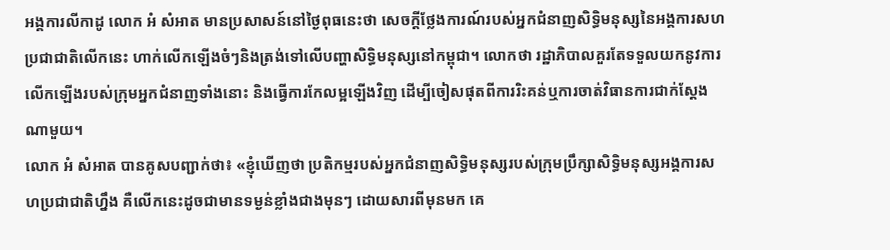អង្គការលីកាដូ លោក អំ សំអាត មានប្រសាសន៍នៅថ្ងៃពុធនេះថា សេចក្ដីថ្លែងការណ៍របស់អ្នកជំនាញសិទ្ធិមនុស្សនៃអង្គការសហប្រជាជាតិលើកនេះ ហាក់លើកឡើងចំៗនិងត្រង់ទៅលើបញ្ហាសិទ្ធិមនុស្សនៅកម្ពុជា។ លោកថា រដ្ឋាភិបាលគួរតែទទួលយកនូវការលើកឡើងរបស់ក្រុមអ្នកជំនាញទាំងនោះ និងធ្វើការកែលម្អឡើងវិញ ដើម្បីចៀសផុតពីការរិះគន់ឬការចាត់វិធានការជាក់ស្ដែងណាមួយ។
លោក អំ សំអាត បានគូសបញ្ជាក់ថា៖ «ខ្ញុំឃើញថា ប្រតិកម្មរបស់អ្នកជំនាញសិទ្ធិមនុស្សរបស់ក្រុមប្រឹក្សាសិទ្ធិមនុស្សអង្គការសហប្រជាជាតិហ្នឹង គឺលើកនេះដូចជាមានទម្ងន់ខ្លាំងជាងមុនៗ ដោយសារពីមុនមក គេ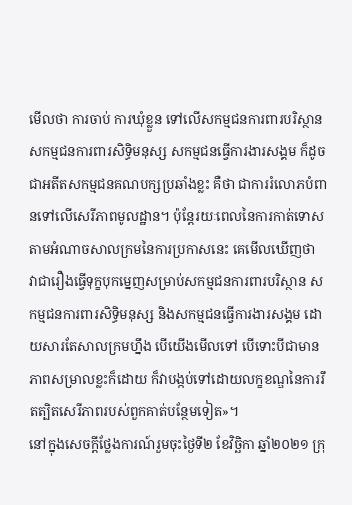មើលថា ការចាប់ ការឃុំខ្លួន ទៅលើសកម្មជនការពារបរិស្ថាន សកម្មជនការពារសិទ្ធិមនុស្ស សកម្មជនធ្វើការងារសង្គម ក៏ដូចជាអតីតសកម្មជនគណបក្សប្រឆាំងខ្លះ គឺថា ជាការរំលោភបំពានទៅលើសេរីភាពមូលដ្ឋាន។ ប៉ុន្តែរយៈពេលនៃការកាត់ទោសតាមអំណាចសាលក្រមនៃការប្រកាសនេះ គេមើលឃើញថា វាជារឿងធ្វើទុក្ខបុកម្នេញសម្រាប់សកម្មជនការពារបរិស្ថាន សកម្មជនការពារសិទ្ធិមនុស្ស និងសកម្មជនធ្វើការងារសង្គម ដោយសារតែសាលក្រមហ្នឹង បើយើងមើលទៅ បើទោះបីជាមានភាពសម្រាលខ្លះក៏ដោយ ក៏វាបង្កប់ទៅដោយលក្ខខណ្ឌនៃការរឹតត្បិតសេរីភាពរបស់ពួកគាត់បន្ថែមទៀត»។
នៅក្នុងសេចក្ដីថ្លែងការណ៍រួមចុះថ្ងៃទី២ ខែវិច្ឆិកា ឆ្នាំ២០២១ ក្រុ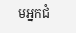មអ្នកជំ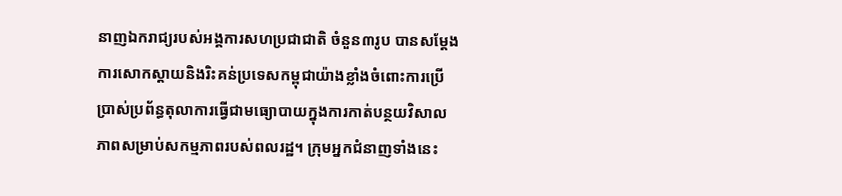នាញឯករាជ្យរបស់អង្គការសហប្រជាជាតិ ចំនួន៣រូប បានសម្ដែងការសោកស្ដាយនិងរិះគន់ប្រទេសកម្ពុជាយ៉ាងខ្លាំងចំពោះការប្រើប្រាស់ប្រព័ន្ធតុលាការធ្វើជាមធ្យោបាយក្នុងការកាត់បន្ថយវិសាលភាពសម្រាប់សកម្មភាពរបស់ពលរដ្ឋ។ ក្រុមអ្នកជំនាញទាំងនេះ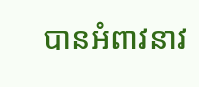បានអំពាវនាវ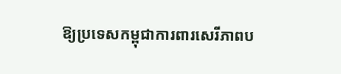ឱ្យប្រទេសកម្ពុជាការពារសេរីភាពប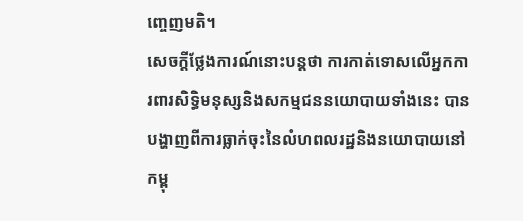ញ្ចេញមតិ។
សេចក្ដីថ្លែងការណ៍នោះបន្តថា ការកាត់ទោសលើអ្នកការពារសិទ្ធិមនុស្សនិងសកម្មជននយោបាយទាំងនេះ បានបង្ហាញពីការធ្លាក់ចុះនៃលំហពលរដ្ឋនិងនយោបាយនៅកម្ពុ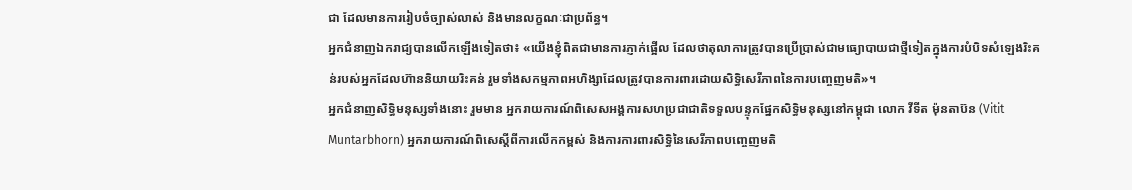ជា ដែលមានការរៀបចំច្បាស់លាស់ និងមានលក្ខណៈជាប្រព័ន្ធ។
អ្នកជំនាញឯករាជ្យបានលើកឡើងទៀតថា៖ «យើងខ្ញុំពិតជាមានការភ្ញាក់ផ្អើល ដែលថាតុលាការត្រូវបានប្រើប្រាស់ជាមធ្យោបាយជាថ្មីទៀតក្នុងការបំបិទសំឡេងរិះគន់របស់អ្នកដែលហ៊ាននិយាយរិះគន់ រួមទាំងសកម្មភាពអហិង្សាដែលត្រូវបានការពារដោយសិទ្ធិសេរីភាពនៃការបញ្ចេញមតិ»។
អ្នកជំនាញសិទ្ធិមនុស្សទាំងនោះ រួមមាន អ្នករាយការណ៍ពិសេសអង្គការសហប្រជាជាតិទទួលបន្ទុកផ្នែកសិទ្ធិមនុស្សនៅកម្ពុជា លោក វីទីត ម៉ុនតាប៊ន (Vitit Muntarbhorn) អ្នករាយការណ៍ពិសេស្ដីពីការលើកកម្ពស់ និងការការពារសិទ្ធិនៃសេរីភាពបញ្ចេញមតិ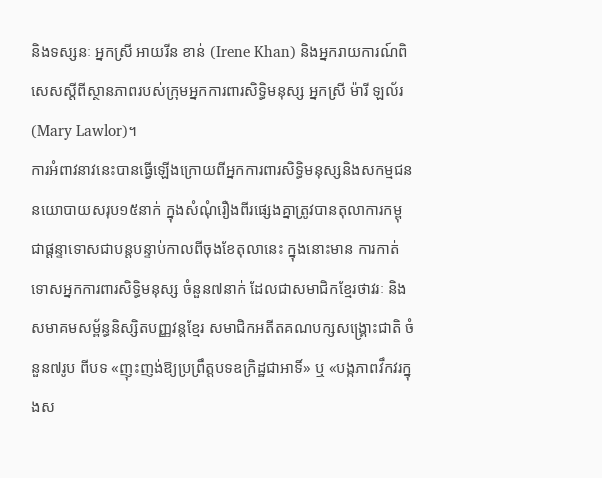និងទស្សនៈ អ្នកស្រី អាយរីន ខាន់ (Irene Khan) និងអ្នករាយការណ៍ពិសេសស្ដីពីស្ថានភាពរបស់ក្រុមអ្នកការពារសិទ្ធិមនុស្ស អ្នកស្រី ម៉ារី ឡល័រ (Mary Lawlor)។
ការអំពាវនាវនេះបានធ្វើឡើងក្រោយពីអ្នកការពារសិទ្ធិមនុស្សនិងសកម្មជននយោបាយសរុប១៥នាក់ ក្នុងសំណុំរឿងពីរផ្សេងគ្នាត្រូវបានតុលាការកម្ពុជាផ្ដន្ទាទោសជាបន្តបន្ទាប់កាលពីចុងខែតុលានេះ ក្នុងនោះមាន ការកាត់ទោសអ្នកការពារសិទ្ធិមនុស្ស ចំនួន៧នាក់ ដែលជាសមាជិកខ្មែរថាវរៈ និងសមាគមសម្ព័ន្ធនិស្សិតបញ្ញវន្តខ្មែរ សមាជិកអតីតគណបក្សសង្គ្រោះជាតិ ចំនួន៧រូប ពីបទ «ញុះញង់ឱ្យប្រព្រឹត្តបទឧក្រិដ្ឋជាអាទិ៍» ឬ «បង្កភាពវឹកវរក្នុងស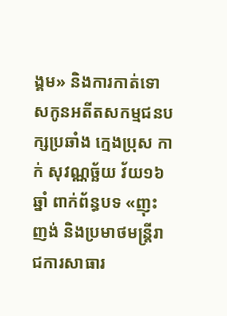ង្គម» និងការកាត់ទោសកូនអតីតសកម្មជនបក្សប្រឆាំង ក្មេងប្រុស កាក់ សុវណ្ណច្ឆ័យ វ័យ១៦ឆ្នាំ ពាក់ព័ន្ធបទ «ញុះញង់ និងប្រមាថមន្ត្រីរាជការសាធារ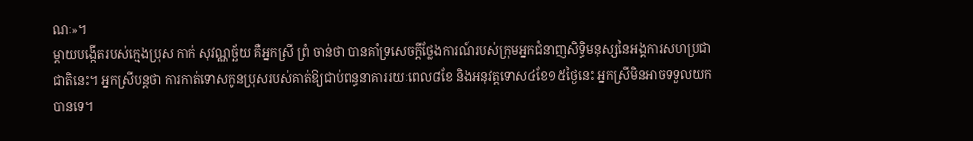ណៈ»។
ម្ដាយបង្កើតរបស់ក្មេងប្រុស កាក់ សុវណ្ណច្ឆ័យ គឺអ្នកស្រី ព្រំ ចាន់ថា បានគាំទ្រសេចក្ដីថ្លែងការណ៍របស់ក្រុមអ្នកជំនាញសិទ្ធិមនុស្សនៃអង្គការសហប្រជាជាតិនេះ។ អ្នកស្រីបន្តថា ការកាត់ទោសកូនប្រុសរបស់គាត់ឱ្យជាប់ពន្ធនាគាររយៈពេល៨ខែ និងអនុវត្តទោស៤ខែ១៥ថ្ងៃនេះ អ្នកស្រីមិនអាចទទួលយកបានទេ។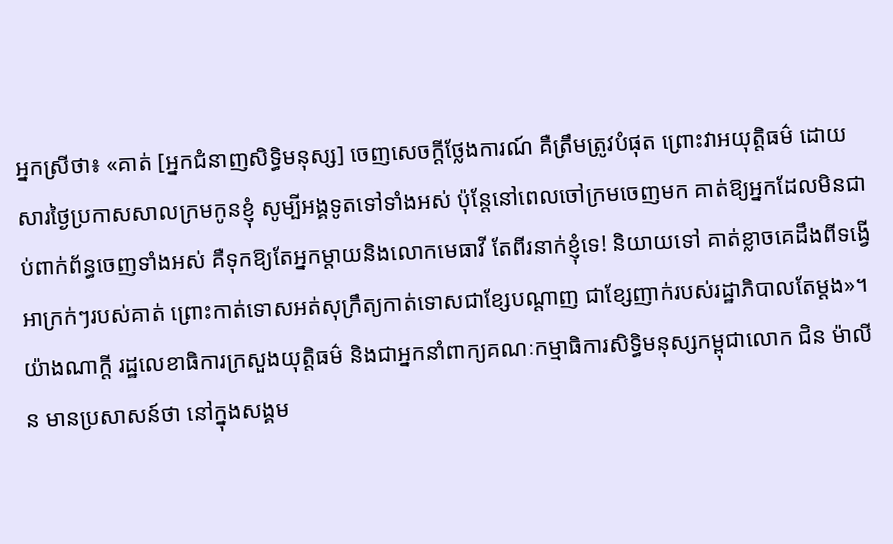អ្នកស្រីថា៖ «គាត់ [អ្នកជំនាញសិទ្ធិមនុស្ស] ចេញសេចក្ដីថ្លែងការណ៍ គឺត្រឹមត្រូវបំផុត ព្រោះវាអយុត្តិធម៌ ដោយសារថ្ងៃប្រកាសសាលក្រមកូនខ្ញុំ សូម្បីអង្គទូតទៅទាំងអស់ ប៉ុន្តែនៅពេលចៅក្រមចេញមក គាត់ឱ្យអ្នកដែលមិនជាប់ពាក់ព័ន្ធចេញទាំងអស់ គឺទុកឱ្យតែអ្នកម្ដាយនិងលោកមេធាវី តែពីរនាក់ខ្ញុំទេ! និយាយទៅ គាត់ខ្លាចគេដឹងពីទង្វើអាក្រក់ៗរបស់គាត់ ព្រោះកាត់ទោសអត់សុក្រឹត្យកាត់ទោសជាខ្សែបណ្ដាញ ជាខ្សែញាក់របស់រដ្ឋាភិបាលតែម្តង»។
យ៉ាងណាក្ដី រដ្ឋលេខាធិការក្រសួងយុត្តិធម៌ និងជាអ្នកនាំពាក្យគណៈកម្មាធិការសិទ្ធិមនុស្សកម្ពុជាលោក ជិន ម៉ាលីន មានប្រសាសន៍ថា នៅក្នុងសង្គម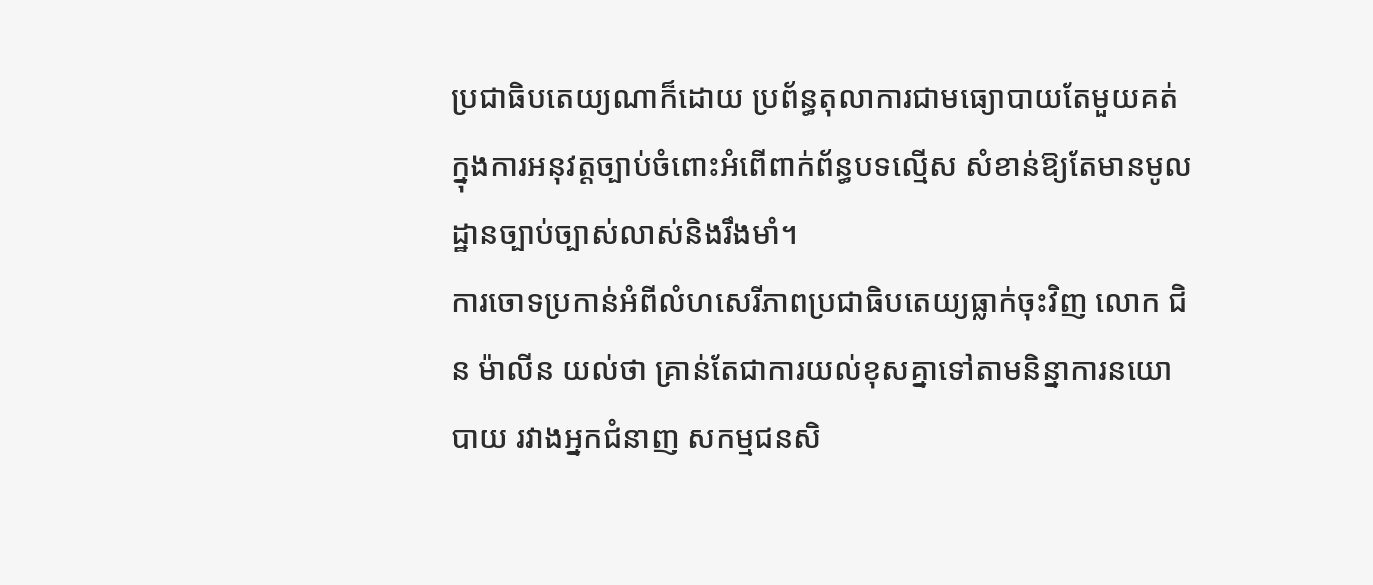ប្រជាធិបតេយ្យណាក៏ដោយ ប្រព័ន្ធតុលាការជាមធ្យោបាយតែមួយគត់ក្នុងការអនុវត្តច្បាប់ចំពោះអំពើពាក់ព័ន្ធបទល្មើស សំខាន់ឱ្យតែមានមូលដ្ឋានច្បាប់ច្បាស់លាស់និងរឹងមាំ។
ការចោទប្រកាន់អំពីលំហសេរីភាពប្រជាធិបតេយ្យធ្លាក់ចុះវិញ លោក ជិន ម៉ាលីន យល់ថា គ្រាន់តែជាការយល់ខុសគ្នាទៅតាមនិន្នាការនយោបាយ រវាងអ្នកជំនាញ សកម្មជនសិ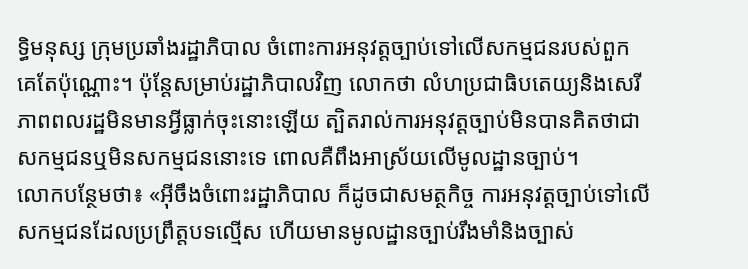ទ្ធិមនុស្ស ក្រុមប្រឆាំងរដ្ឋាភិបាល ចំពោះការអនុវត្តច្បាប់ទៅលើសកម្មជនរបស់ពួកគេតែប៉ុណ្ណោះ។ ប៉ុន្តែសម្រាប់រដ្ឋាភិបាលវិញ លោកថា លំហប្រជាធិបតេយ្យនិងសេរីភាពពលរដ្ឋមិនមានអ្វីធ្លាក់ចុះនោះឡើយ ត្បិតរាល់ការអនុវត្តច្បាប់មិនបានគិតថាជាសកម្មជនឬមិនសកម្មជននោះទេ ពោលគឺពឹងអាស្រ័យលើមូលដ្ឋានច្បាប់។
លោកបន្ថែមថា៖ «អ៊ីចឹងចំពោះរដ្ឋាភិបាល ក៏ដូចជាសមត្ថកិច្ច ការអនុវត្តច្បាប់ទៅលើសកម្មជនដែលប្រព្រឹត្តបទល្មើស ហើយមានមូលដ្ឋានច្បាប់រឹងមាំនិងច្បាស់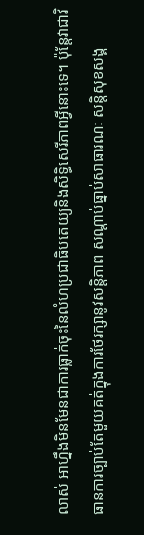លាស់ អាហ្នឹងមិនមែនជាការធ្លាក់ចុះនៃលំហប្រជាធិបតេយ្យនិងសិទ្ធិសេរីភាពអ្វីនោះទេ។ ប៉ុន្តែវាជាវិធានការច្បាប់តែមួយគត់ក្នុងការថែរក្សានូវសន្តិភាព សណ្ដាប់ធ្នាប់សាធារណៈ សន្តិសុខសង្គ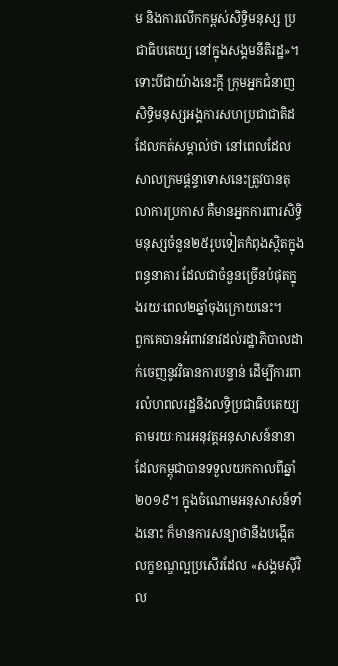ម និងការលើកកម្ពស់សិទ្ធិមនុស្ស ប្រជាធិបតេយ្យ នៅក្នុងសង្គមនីតិរដ្ឋ»។
ទោះបីជាយ៉ាងនេះក្ដី ក្រុមអ្នកជំនាញសិទ្ធិមនុស្សអង្គការសហប្រជាជាតិដដែលកត់សម្គាល់ថា នៅពេលដែលសាលក្រមផ្ដន្ទាទោសនេះត្រូវបានតុលាការប្រកាស គឺមានអ្នកការពារសិទ្ធិមនុស្សចំនួន២៥រូបទៀតកំពុងស្ថិតក្នុងពន្ធនាគារ ដែលជាចំនួនច្រើនបំផុតក្នុងរយៈពេល២ឆ្នាំចុងក្រោយនេះ។
ពួកគេបានអំពាវនាវដល់រដ្ឋាភិបាលដាក់ចេញនូវវិធានការបន្ទាន់ ដើម្បីការពារលំហពលរដ្ឋនិងលទ្ធិប្រជាធិបតេយ្យ តាមរយៈការអនុវត្តអនុសាសន៍នានាដែលកម្ពុជាបានទទួលយកកាលពីឆ្នាំ២០១៩។ ក្នុងចំណោមអនុសាសន៍ទាំងនោះ ក៏មានការសន្យាថានឹងបង្កើតលក្ខខណ្ឌល្អប្រសើរដែល «សង្គមស៊ីវិល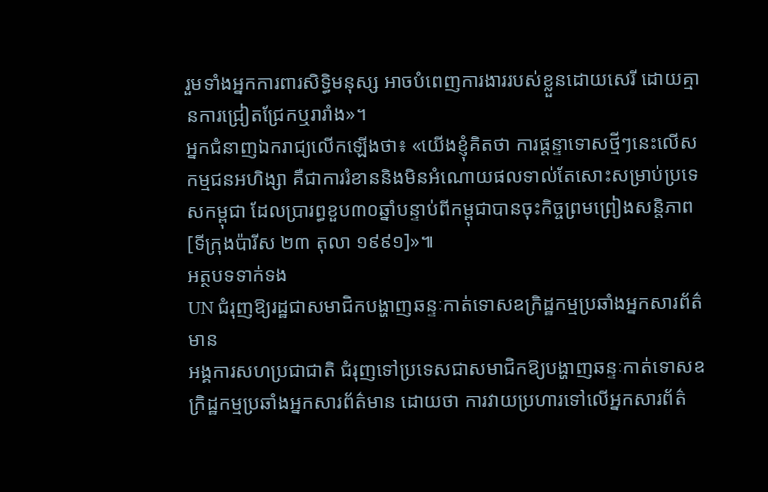រួមទាំងអ្នកការពារសិទ្ធិមនុស្ស អាចបំពេញការងាររបស់ខ្លួនដោយសេរី ដោយគ្មានការជ្រៀតជ្រែកឬរារាំង»។
អ្នកជំនាញឯករាជ្យលើកឡើងថា៖ «យើងខ្ញុំគិតថា ការផ្ដន្ទាទោសថ្មីៗនេះលើសកម្មជនអហិង្សា គឺជាការរំខាននិងមិនអំណោយផលទាល់តែសោះសម្រាប់ប្រទេសកម្ពុជា ដែលប្រារព្ធខួប៣០ឆ្នាំបន្ទាប់ពីកម្ពុជាបានចុះកិច្ចព្រមព្រៀងសន្តិភាព[ទីក្រុងប៉ារីស ២៣ តុលា ១៩៩១]»៕
អត្ថបទទាក់ទង
UN ជំរុញឱ្យរដ្ឋជាសមាជិកបង្ហាញឆន្ទៈកាត់ទោសឧក្រិដ្ឋកម្មប្រឆាំងអ្នកសារព័ត៌មាន
អង្គការសហប្រជាជាតិ ជំរុញទៅប្រទេសជាសមាជិកឱ្យបង្ហាញឆន្ទៈកាត់ទោសឧក្រិដ្ឋកម្មប្រឆាំងអ្នកសារព័ត៌មាន ដោយថា ការវាយប្រហារទៅលើអ្នកសារព័ត៌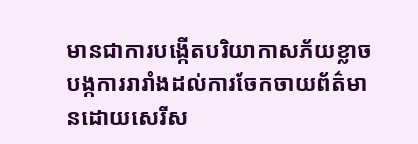មានជាការបង្កើតបរិយាកាសភ័យខ្លាច បង្កការរារាំងដល់ការចែកចាយព័ត៌មានដោយសេរីស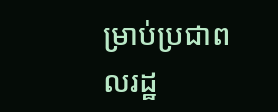ម្រាប់ប្រជាពលរដ្ឋ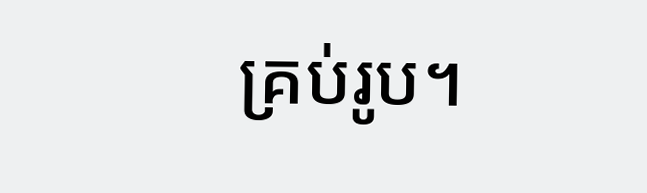គ្រប់រូប។